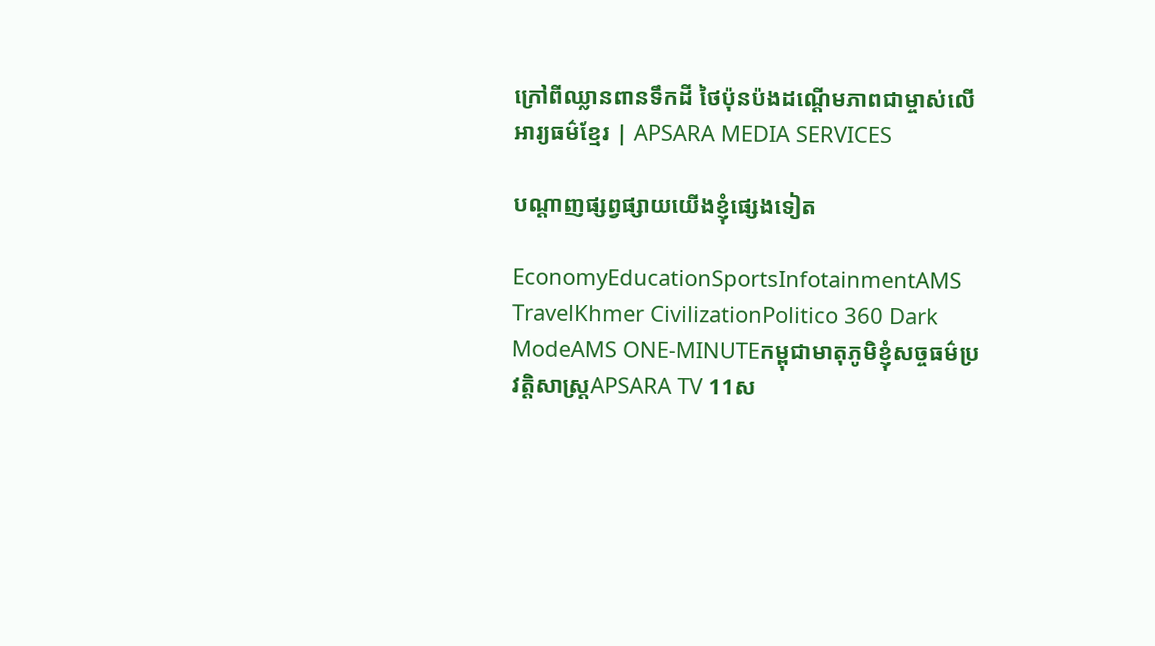ក្រៅពីឈ្លានពានទឹកដី ថៃប៉ុនប៉ងដណ្ដើមភាពជាម្ចាស់លើអារ្យធម៌ខ្មែរ | APSARA MEDIA SERVICES

បណ្ដាញផ្សព្វផ្សាយយើងខ្ញុំផ្សេងទៀត

EconomyEducationSportsInfotainmentAMS TravelKhmer CivilizationPolitico 360 Dark ModeAMS ONE-MINUTEកម្ពុជាមាតុភូមិខ្ញុំសច្ចធម៌ប្រវត្តិសាស្ត្រAPSARA TV 11ស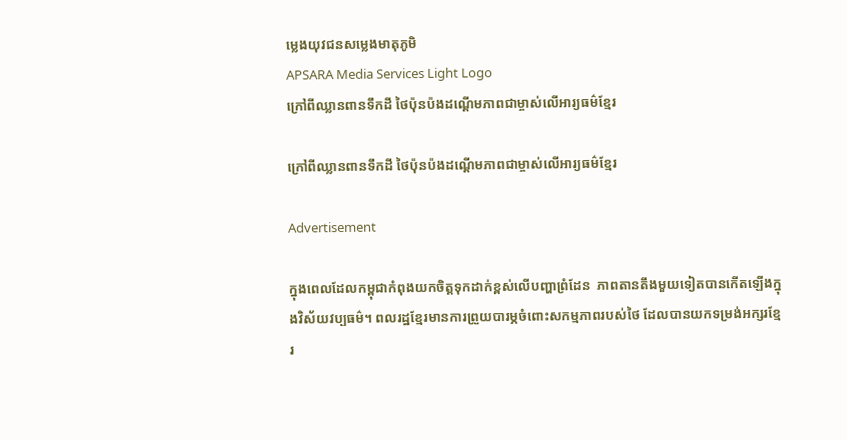ម្លេងយុវជនសម្លេងមាតុភូមិ
APSARA Media Services Light Logo
ក្រៅពីឈ្លានពានទឹកដី ថៃប៉ុនប៉ងដណ្ដើមភាពជាម្ចាស់លើអារ្យធម៌ខ្មែរ

ក្រៅពីឈ្លានពានទឹកដី ថៃប៉ុនប៉ងដណ្ដើមភាពជាម្ចាស់លើអារ្យធម៌ខ្មែរ

Advertisement

ក្នុងពេលដែលកម្ពុជាកំពុងយកចិត្តទុកដាក់ខ្ពស់លើបញ្ហាព្រំដែន  ភាពតានតឹងមួយទៀតបានកើតឡើងក្នុងវិស័យវប្បធម៌។ ពលរដ្ឋខ្មែរមានការព្រួយបារម្ភចំពោះសកម្មភាពរបស់ថៃ ដែលបានយកទម្រង់អក្សរខ្មែរ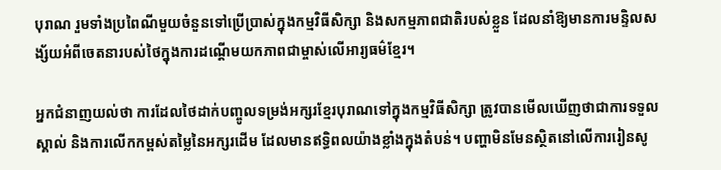បុរាណ រួមទាំងប្រពៃណីមួយចំនួនទៅប្រើប្រាស់ក្នុងកម្មវិធីសិក្សា និងសកម្មភាពជាតិរបស់ខ្លួន ដែលនាំឱ្យមានការមន្ទិលសង្ស័យអំពីចេតនារបស់ថៃក្នុងការដណ្តើមយកភាពជាម្ចាស់លើអារ្យធម៌ខ្មែរ។

អ្នកជំនាញយល់ថា ការដែលថៃដាក់បញ្ចូលទម្រង់អក្សរខ្មែរបុរាណទៅក្នុងកម្មវិធីសិក្សា ត្រូវបានមើលឃើញថាជាការទទួលស្គាល់ និងការលើកកម្ពស់តម្លៃនៃអក្សរដើម ដែលមានឥទ្ធិពលយ៉ាងខ្លាំងក្នុងតំបន់។ បញ្ហាមិនមែនស្ថិតនៅលើការរៀនសូ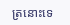ត្រនោះទេ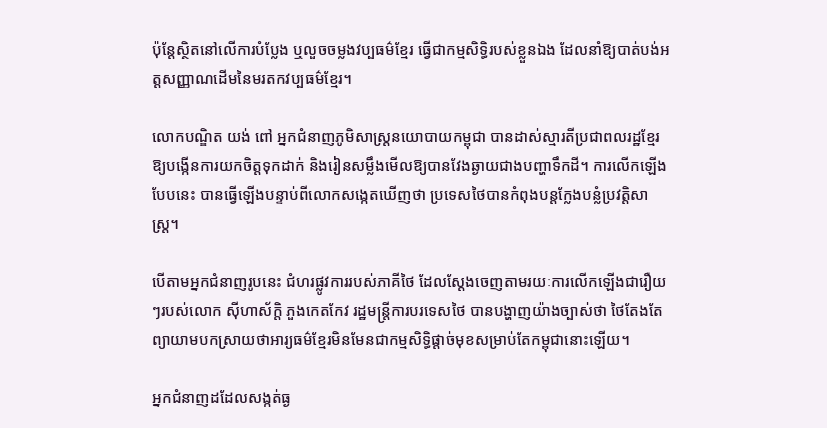ប៉ុន្តែស្ថិតនៅលើការបំប្លែង ឬលួចចម្លងវប្បធម៌ខ្មែរ ធ្វើជាកម្មសិទ្ធិរបស់ខ្លួនឯង ដែលនាំឱ្យបាត់បង់អត្តសញ្ញាណដើមនៃមរតកវប្បធម៌ខ្មែរ។

លោកបណ្ឌិត យង់ ពៅ អ្នកជំនាញភូមិសាស្ត្រនយោបាយកម្ពុជា បានដាស់ស្មារតីប្រជាពលរដ្ឋខ្មែរ ឱ្យបង្កើនការយកចិត្តទុកដាក់ និងរៀនសម្លឹងមើលឱ្យបានវែងឆ្ងាយជាងបញ្ហាទឹកដី។ ការលើកឡើងបែបនេះ បានធ្វើឡើងបន្ទាប់ពីលោកសង្កេតឃើញថា ប្រទេសថៃបានកំពុងបន្តក្លែងបន្លំប្រវត្តិសាស្រ្ត។

បើតាមអ្នកជំនាញរូបនេះ ជំហរផ្លូវការរបស់ភាគីថៃ ដែលស្តែងចេញតាមរយៈការលើកឡើងជារឿយៗរបស់លោក ស៊ីហាស័ក្តិ ភួងកេតកែវ រដ្ឋមន្ត្រីការបរទេសថៃ បានបង្ហាញយ៉ាងច្បាស់ថា ថៃតែងតែព្យាយាមបកស្រាយថាអារ្យធម៌ខ្មែរមិនមែនជាកម្មសិទ្ធិផ្តាច់មុខសម្រាប់តែកម្ពុជានោះឡើយ។

អ្នកជំនាញដដែលសង្កត់ធ្ង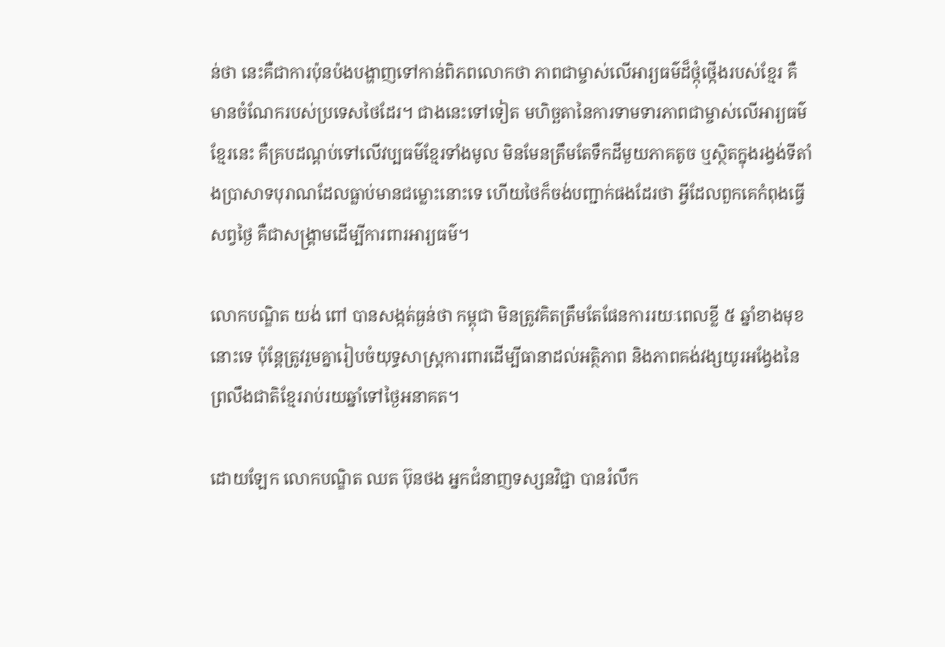ន់ថា នេះគឺជាការប៉ុនប៉ងបង្ហាញទៅកាន់ពិភពលោកថា ភាពជាម្ចាស់លើអារ្យធម៌ដ៏ថ្កុំថ្កើងរបស់ខ្មែរ គឺមានចំណែករបស់ប្រទេសថៃដែរ។ ជាងនេះទៅទៀត មហិច្ឆតានៃការទាមទារភាពជាម្ចាស់លើអារ្យធម៌ខ្មែរនេះ គឺគ្របដណ្តប់ទៅលើវប្បធម៌ខ្មែរទាំងមូល មិនមែនត្រឹមតែទឹកដីមួយភាគតូច ឬស្ថិតក្នុងរង្វង់ទីតាំងប្រាសាទបុរាណដែលធ្លាប់មានជម្លោះនោះទេ ហើយថៃក៏ចង់បញ្ជាក់ផងដែរថា អ្វីដែលពួកគេកំពុងធ្វើសព្វថ្ងៃ គឺជាសង្គ្រាមដើម្បីការពារអារ្យធម៌។

លោកបណ្ឌិត យង់ ពៅ បានសង្កត់ធ្ងន់ថា កម្ពុជា មិនត្រូវគិតត្រឹមតែផែនការរយៈពេលខ្លី ៥ ឆ្នាំខាងមុខនោះទេ ប៉ុន្តែត្រូវរួមគ្នារៀបចំយុទ្ធសាស្ត្រការពារដើម្បីធានាដល់អត្ថិភាព និងភាពគង់វង្សយូរអង្វែងនៃព្រលឹងជាតិខ្មែររាប់រយឆ្នាំទៅថ្ងៃអនាគត។

ដោយឡែក លោកបណ្ឌិត ឈត ប៊ុនថង អ្នកជំនាញទស្សនវិជ្ជា បានរំលឹក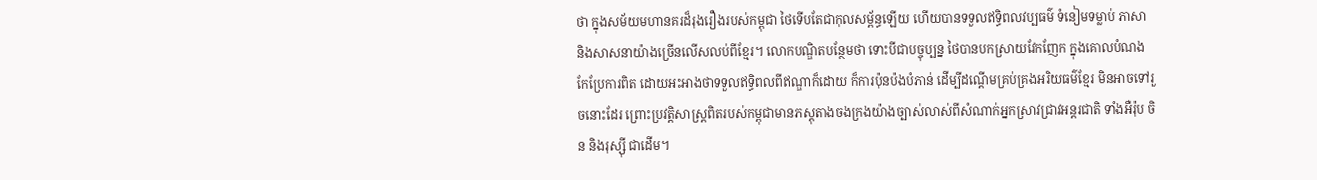ថា ក្នុងសម័យមហានគរដ៏រុងរឿងរបស់កម្ពុជា ថៃទើបតែជាកុលសម្ព័ន្ធឡើយ ហើយបានទទួលឥទ្ធិពលវប្បធម៌ ទំនៀមទម្លាប់ ភាសា និងសាសនាយ៉ាងច្រើនលើសលប់ពីខ្មែរ។ លោកបណ្ឌិតបន្ថែមថា ទោះបីជាបច្ចុប្បន្ន ថៃបានបកស្រាយវែកញែក ក្នុងគោលបំណងកែប្រែការពិត ដោយអះអាងថាទទួលឥទ្ធិពលពីឥណ្ឌាក៏ដោយ ក៏ការប៉ុនប៉ងបំភាន់ ដើម្បីដណ្តើមគ្រប់គ្រងអរិយធម៌ខ្មែរ មិនអាចទៅរួចនោះដែរ ព្រោះប្រវត្តិសាស្ត្រពិតរបស់កម្ពុជាមានភស្តុតាងចងក្រងយ៉ាងច្បាស់លាស់ពីសំណាក់អ្នកស្រាវជ្រាវអន្តរជាតិ ទាំងអឺរ៉ុប ចិន និងរុស្ស៊ី ជាដើម។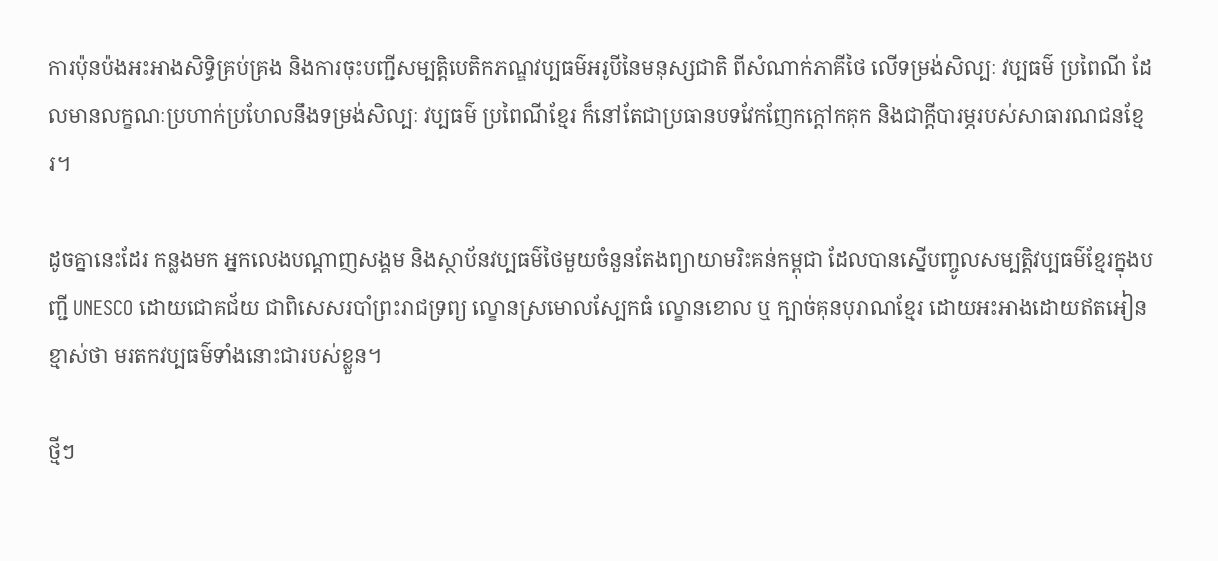ការប៉ុនប៉ងអះអាងសិទ្ធិគ្រប់គ្រង និងការចុះបញ្ជីសម្បត្តិបេតិកភណ្ឌវប្បធម៌អរូបីនៃមនុស្សជាតិ ពីសំណាក់ភាគីថៃ លើទម្រង់សិល្បៈ វប្បធម៌ ប្រពៃណី ដែលមានលក្ខណៈប្រហាក់ប្រហែលនឹងទម្រង់សិល្បៈ វប្បធម៌ ប្រពៃណីខ្មែរ ក៏នៅតែជាប្រធានបទវែកញែកក្តៅកគុក និងជាក្តីបារម្ភរបស់សាធារណជនខ្មែរ។

ដូចគ្នានេះដែរ កន្លងមក អ្នកលេងបណ្តាញសង្គម និងស្ថាប័នវប្បធម៌ថៃមួយចំនួនតែងព្យាយាមរិះគន់កម្ពុជា ដែលបានស្នើបញ្ចូលសម្បត្តិវប្បធម៌ខ្មែរក្នុងបញ្ជី UNESCO ដោយជោគជ័យ ជាពិសេសរបាំព្រះរាជទ្រព្យ ល្ខោនស្រមោលស្បែកធំ ល្ខោនខោល ឬ ក្បាច់គុនបុរាណខ្មែរ ដោយអះអាងដោយឥតអៀនខ្មាស់ថា មរតកវប្បធម៌ទាំងនោះជារបស់ខ្លួន។

ថ្មីៗ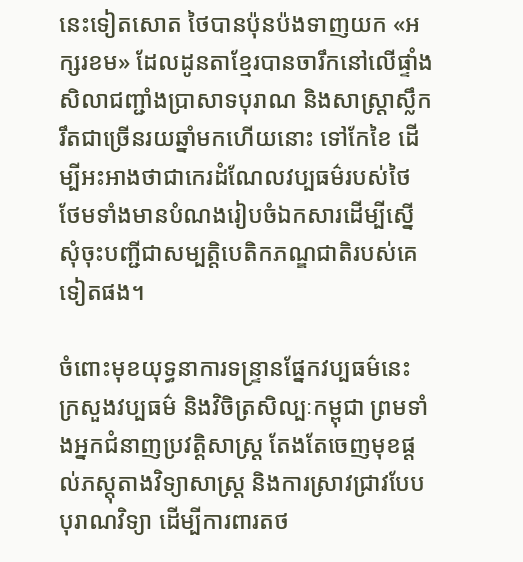នេះទៀតសោត ថៃបានប៉ុនប៉ងទាញយក «អក្សរខម» ដែលដូនតាខ្មែរបានចារឹកនៅលើផ្ទាំងសិលាជញ្ជាំងប្រាសាទបុរាណ និងសាស្ត្រាស្លឹករឹតជាច្រើនរយឆ្នាំមកហើយនោះ ទៅកែខៃ ដើម្បីអះអាងថាជាកេរដំណែលវប្បធម៌របស់ថៃ ថែមទាំងមានបំណងរៀបចំឯកសារដើម្បីស្នើសុំចុះបញ្ជីជាសម្បត្តិបេតិកភណ្ឌជាតិរបស់គេទៀតផង។

ចំពោះមុខយុទ្ធនាការទន្ទ្រានផ្នែកវប្បធម៌នេះ ក្រសួងវប្បធម៌ និងវិចិត្រសិល្បៈកម្ពុជា ព្រមទាំងអ្នកជំនាញប្រវត្តិសាស្ត្រ តែងតែចេញមុខផ្ដល់ភស្តុតាងវិទ្យាសាស្ត្រ និងការស្រាវជ្រាវបែបបុរាណវិទ្យា ដើម្បីការពារតថ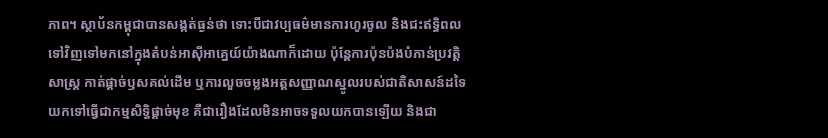ភាព។ ស្ថាប័នកម្ពុជាបានសង្កត់ធ្ងន់ថា ទោះបីជាវប្បធម៌មានការហូរចូល និងជះឥទ្ធិពលទៅវិញទៅមកនៅក្នុងតំបន់អាស៊ីអាគ្នេយ៍យ៉ាងណាក៏ដោយ ប៉ុន្តែការប៉ុនប៉ងបំភាន់ប្រវត្តិសាស្ត្រ កាត់ផ្តាច់ឫសគល់ដើម ឬការលួចចម្លងអត្តសញ្ញាណស្នូលរបស់ជាតិសាសន៍ដទៃ យកទៅធ្វើជាកម្មសិទ្ធិផ្តាច់មុខ គឺជារឿងដែលមិនអាចទទួលយកបានឡើយ និងជា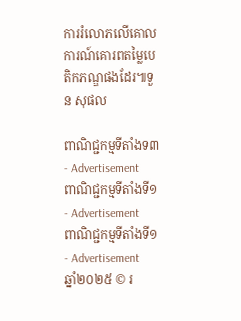ការរំលោភលើគោលការណ៍គោរពតម្លៃបេតិកភណ្ឌផងដែរ៕ទួន សុផល

ពាណិជ្ជកម្មទីតាំងទ៣ - Advertisement
ពាណិជ្ជកម្មទីតាំងទី១ - Advertisement
ពាណិជ្ជកម្មទីតាំងទី១ - Advertisement
ឆ្នាំ២០២៥ © រ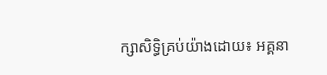ក្សាសិទ្ធិគ្រប់យ៉ាងដោយ៖ អគ្គនា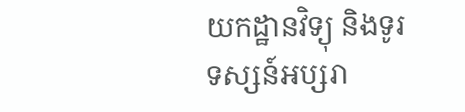យកដ្ឋានវិទ្យុ និងទូរទស្សន៍អប្សរា